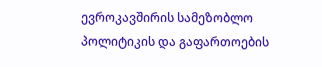ევროკავშირის სამეზობლო პოლიტიკის და გაფართოების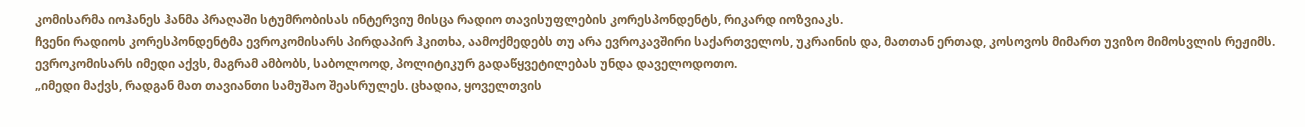კომისარმა იოჰანეს ჰანმა პრაღაში სტუმრობისას ინტერვიუ მისცა რადიო თავისუფლების კორესპონდენტს, რიკარდ იოზვიაკს.
ჩვენი რადიოს კორესპონდენტმა ევროკომისარს პირდაპირ ჰკითხა, აამოქმედებს თუ არა ევროკავშირი საქართველოს, უკრაინის და, მათთან ერთად, კოსოვოს მიმართ უვიზო მიმოსვლის რეჟიმს. ევროკომისარს იმედი აქვს, მაგრამ ამბობს, საბოლოოდ, პოლიტიკურ გადაწყვეტილებას უნდა დაველოდოთო.
„იმედი მაქვს, რადგან მათ თავიანთი სამუშაო შეასრულეს. ცხადია, ყოველთვის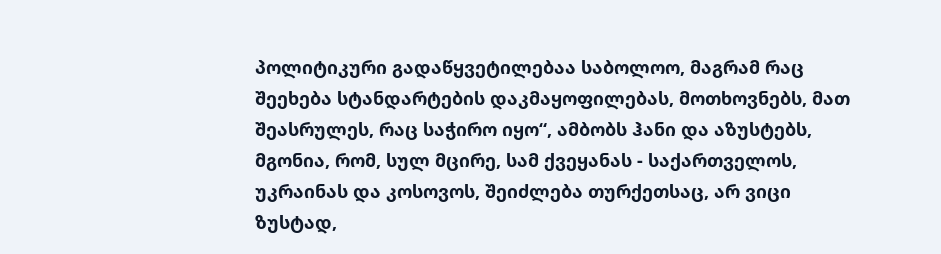პოლიტიკური გადაწყვეტილებაა საბოლოო, მაგრამ რაც შეეხება სტანდარტების დაკმაყოფილებას, მოთხოვნებს, მათ შეასრულეს, რაც საჭირო იყო“, ამბობს ჰანი და აზუსტებს, მგონია, რომ, სულ მცირე, სამ ქვეყანას - საქართველოს, უკრაინას და კოსოვოს, შეიძლება თურქეთსაც, არ ვიცი ზუსტად,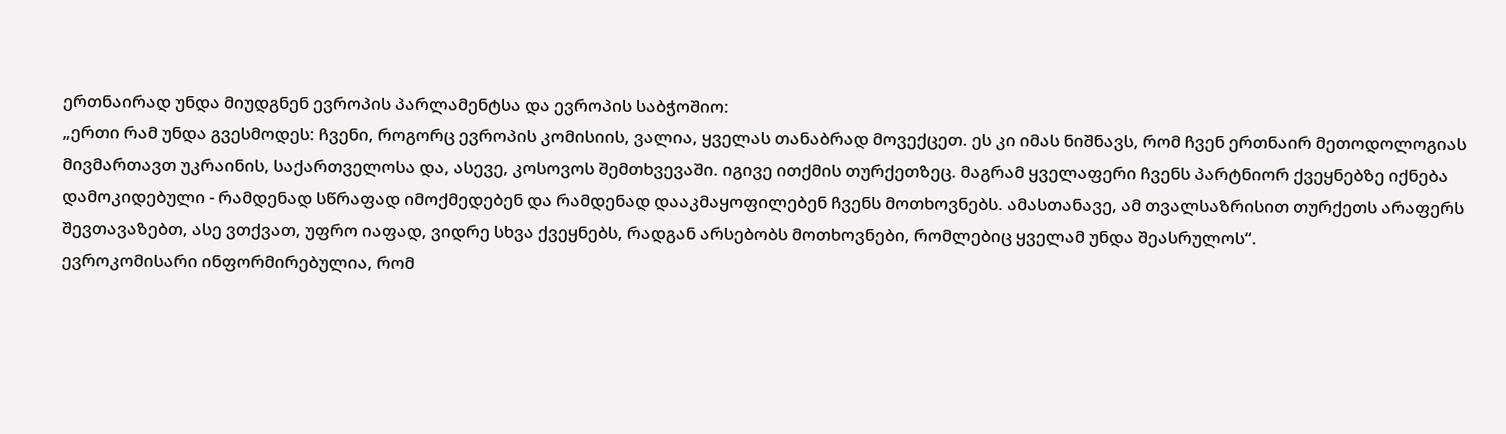ერთნაირად უნდა მიუდგნენ ევროპის პარლამენტსა და ევროპის საბჭოშიო:
„ერთი რამ უნდა გვესმოდეს: ჩვენი, როგორც ევროპის კომისიის, ვალია, ყველას თანაბრად მოვექცეთ. ეს კი იმას ნიშნავს, რომ ჩვენ ერთნაირ მეთოდოლოგიას მივმართავთ უკრაინის, საქართველოსა და, ასევე, კოსოვოს შემთხვევაში. იგივე ითქმის თურქეთზეც. მაგრამ ყველაფერი ჩვენს პარტნიორ ქვეყნებზე იქნება დამოკიდებული - რამდენად სწრაფად იმოქმედებენ და რამდენად დააკმაყოფილებენ ჩვენს მოთხოვნებს. ამასთანავე, ამ თვალსაზრისით თურქეთს არაფერს შევთავაზებთ, ასე ვთქვათ, უფრო იაფად, ვიდრე სხვა ქვეყნებს, რადგან არსებობს მოთხოვნები, რომლებიც ყველამ უნდა შეასრულოს“.
ევროკომისარი ინფორმირებულია, რომ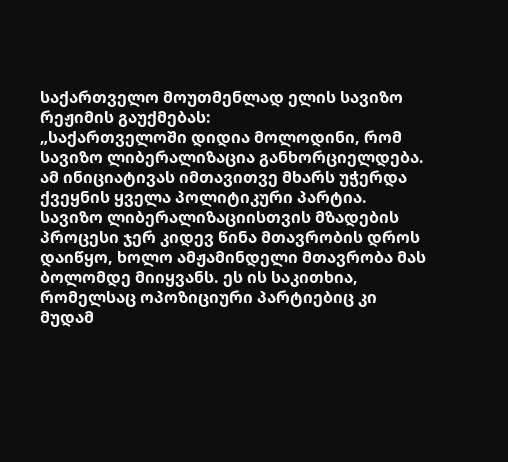საქართველო მოუთმენლად ელის სავიზო რეჟიმის გაუქმებას:
„საქართველოში დიდია მოლოდინი, რომ სავიზო ლიბერალიზაცია განხორციელდება. ამ ინიციატივას იმთავითვე მხარს უჭერდა ქვეყნის ყველა პოლიტიკური პარტია. სავიზო ლიბერალიზაციისთვის მზადების პროცესი ჯერ კიდევ წინა მთავრობის დროს დაიწყო, ხოლო ამჟამინდელი მთავრობა მას ბოლომდე მიიყვანს. ეს ის საკითხია, რომელსაც ოპოზიციური პარტიებიც კი მუდამ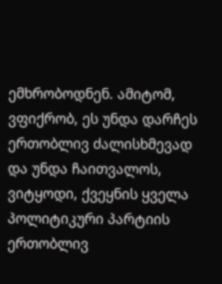ემხრობოდნენ. ამიტომ, ვფიქრობ, ეს უნდა დარჩეს ერთობლივ ძალისხმევად და უნდა ჩაითვალოს, ვიტყოდი, ქვეყნის ყველა პოლიტიკური პარტიის ერთობლივ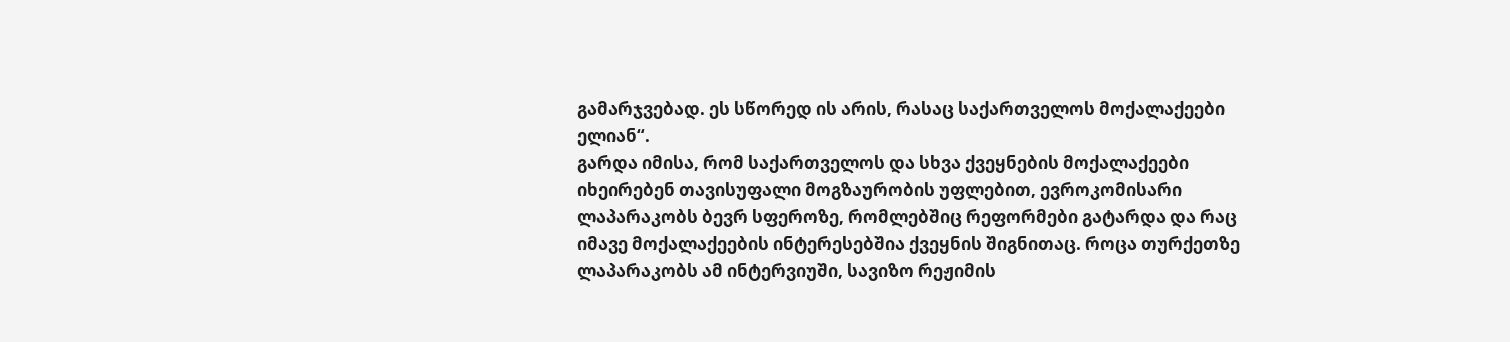გამარჯვებად. ეს სწორედ ის არის, რასაც საქართველოს მოქალაქეები ელიან“.
გარდა იმისა, რომ საქართველოს და სხვა ქვეყნების მოქალაქეები იხეირებენ თავისუფალი მოგზაურობის უფლებით, ევროკომისარი ლაპარაკობს ბევრ სფეროზე, რომლებშიც რეფორმები გატარდა და რაც იმავე მოქალაქეების ინტერესებშია ქვეყნის შიგნითაც. როცა თურქეთზე ლაპარაკობს ამ ინტერვიუში, სავიზო რეჟიმის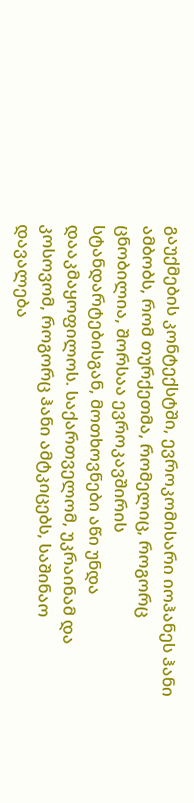გაუქმების კონტექსტში, ევროკომისარი იოჰანეს ჰანი ამბობს, რომ თურქეთმა, რომელიც, როგორც ცნობილია, შორსაა ევროკავშირის სტანდარტებისგან, მოთხოვნები აწი უნდა დააკმაყოფილოს. საქართველომ, უკრაინამ და კოსოვომ, როგორც ჰანი ამტკიცებს, საშინაო დავალება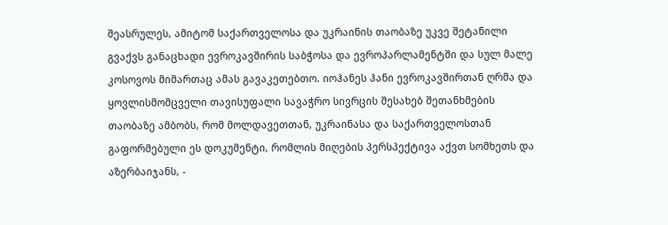შეასრულეს, ამიტომ საქართველოსა და უკრაინის თაობაზე უკვე შეტანილი გვაქვს განაცხადი ევროკავშირის საბჭოსა და ევროპარლამენტში და სულ მალე კოსოვოს მიმართაც ამას გავაკეთებთო. იოჰანეს ჰანი ევროკავშირთან ღრმა და ყოვლისმომცველი თავისუფალი სავაჭრო სივრცის შესახებ შეთანხმების თაობაზე ამბობს, რომ მოლდავეთთან, უკრაინასა და საქართველოსთან გაფორმებული ეს დოკუმენტი, რომლის მიღების პერსპექტივა აქვთ სომხეთს და აზერბაიჯანს, -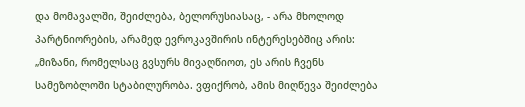და მომავალში, შეიძლება, ბელორუსიასაც, - არა მხოლოდ პარტნიორების, არამედ ევროკავშირის ინტერესებშიც არის:
„მიზანი, რომელსაც გვსურს მივაღწიოთ, ეს არის ჩვენს სამეზობლოში სტაბილურობა. ვფიქრობ, ამის მიღწევა შეიძლება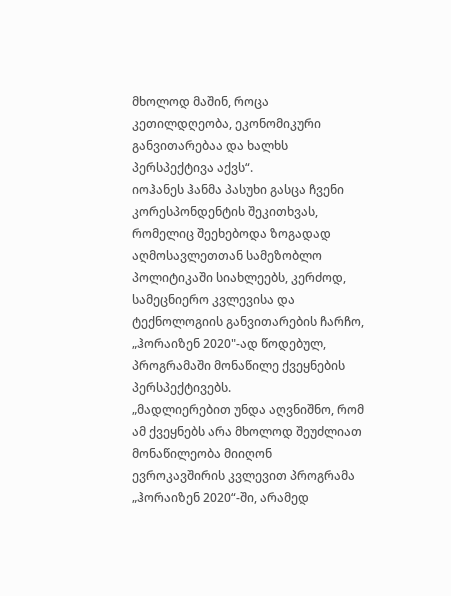მხოლოდ მაშინ, როცა კეთილდღეობა, ეკონომიკური განვითარებაა და ხალხს პერსპექტივა აქვს“.
იოჰანეს ჰანმა პასუხი გასცა ჩვენი კორესპონდენტის შეკითხვას, რომელიც შეეხებოდა ზოგადად აღმოსავლეთთან სამეზობლო პოლიტიკაში სიახლეებს, კერძოდ, სამეცნიერო კვლევისა და ტექნოლოგიის განვითარების ჩარჩო, „ჰორაიზენ 2020"-ად წოდებულ, პროგრამაში მონაწილე ქვეყნების პერსპექტივებს.
„მადლიერებით უნდა აღვნიშნო, რომ ამ ქვეყნებს არა მხოლოდ შეუძლიათ მონაწილეობა მიიღონ ევროკავშირის კვლევით პროგრამა „ჰორაიზენ 2020“-ში, არამედ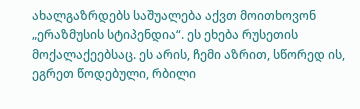ახალგაზრდებს საშუალება აქვთ მოითხოვონ „ერაზმუსის სტიპენდია“. ეს ეხება რუსეთის მოქალაქეებსაც. ეს არის, ჩემი აზრით, სწორედ ის, ეგრეთ წოდებული, რბილი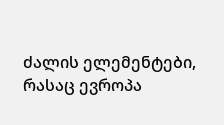ძალის ელემენტები, რასაც ევროპა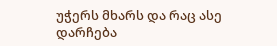უჭერს მხარს და რაც ასე დარჩება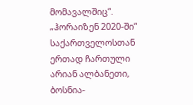მომავალშიც“.
„ჰორაიზენ 2020-ში“ საქართველოსთან ერთად ჩართული არიან ალბანეთი, ბოსნია-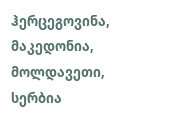ჰერცეგოვინა, მაკედონია, მოლდავეთი, სერბია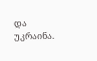და უკრაინა.